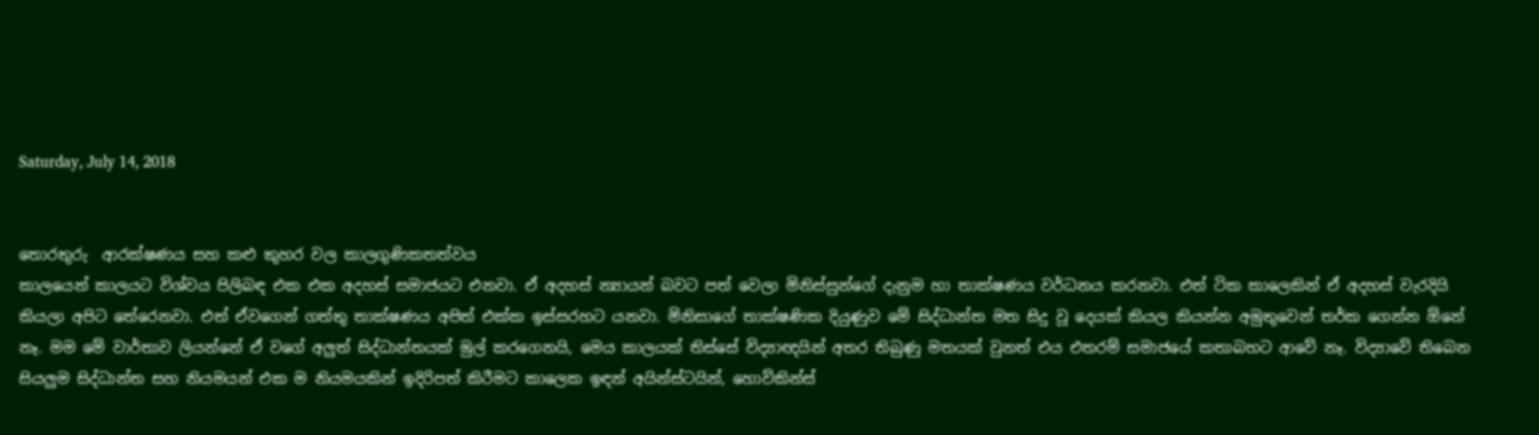Saturday, July 14, 2018


තොරතුරු  ආරක්ෂණය සහ කළු කුහර වල කාලගුණිකතත්වය
කාලයෙන් කාලයට විශ්වය පිලිබඳ එක එක අදහස් සමාජයට එනවා. ඒ අදහස් න්‍යායන් බවට පත් වෙලා මිනිස්සුන්ගේ දැනුම හා තාක්ෂණය වර්ධනය කරනවා. එත් ටික කාලෙකින් ඒ අදහස් වැරදියි කියලා අපිට තේරෙනවා. එත් ඒවගෙන් ගත්තු තාක්ෂණය අපිත් එක්ක ඉස්සරහට යනවා. මිනිසාගේ තාක්ෂණික දියුණුව මේ සිද්ධාන්ත මත සිදු වූ දෙයක් කියල කියන්න අමුතුවෙන් තර්ක ගෙන්න ඕනේ නෑ. මම මේ වාර්තාව ලියන්නේ ඒ වගේ අලුත් සිද්ධාන්තයක් මුල් කරගෙනයි, මෙය කාලයක් තිස්සේ විද්‍යාඥයින් අතර තිබුණු මතයක් වුනත් එය එතරම් සමාජයේ කතාබහට ආවේ නෑ. විද්‍යාවේ තිබෙන සියලුම සිද්ධාන්ත සහ නියමයන් එක ම නියමයකින් ඉදිරිපත් කිරීමට කාලෙක ඉඳන් අයින්ස්ටයින්, හොව්කින්ස්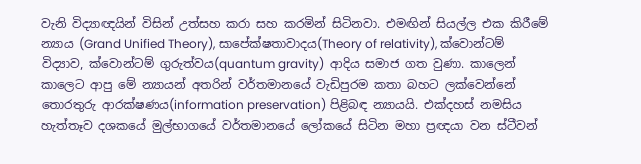වැනි විද්‍යාඥයින් විසින් උත්සහ කරා සහ කරමින් සිටිනවා. එමඟින් සියල්ල එක කිරීමේ න්‍යාය (Grand Unified Theory), සාපේක්ෂතාවාදය(Theory of relativity), ක්වොන්ටම් විද්‍යාව, ක්වොන්ටම් ගුරුත්වය(quantum gravity)  ආදිය සමාජ ගත වුණා. කාලෙන් කාලෙට ආපු මේ න්‍යායන් අතරින් වර්තමානයේ වැඩිපුරම කතා බහට ලක්වෙන්නේ තොරතුරු ආරක්ෂණය(information preservation) පිළිබඳ න්‍යායයි. එක්දහස් නමසිය හැත්තෑව දශකයේ මුල්භාගයේ වර්තමානයේ ලෝකයේ සිටින මහා ප්‍රඥයා වන ස්ටීවන්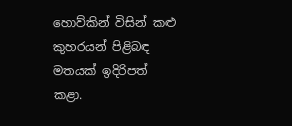හොව්කින් විසින් කළු කුහරයන් පිළිබඳ මතයක් ඉදිරිපත් කළා.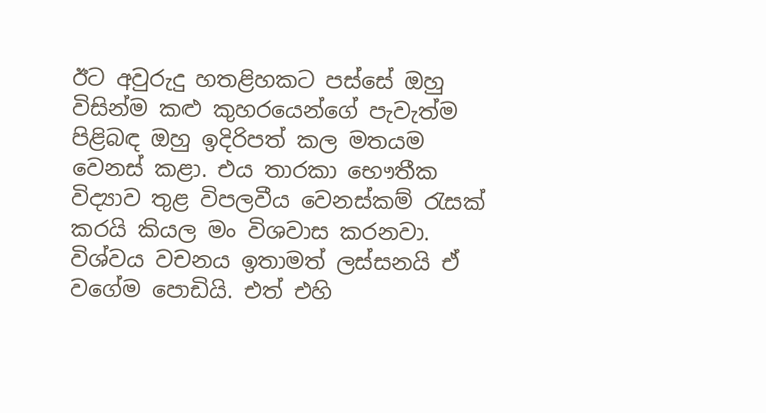ඊට අවුරුදු හතළිහකට පස්සේ ඔහු විසින්ම කළු කුහරයෙන්ගේ පැවැත්ම පිළිබඳ ඔහු ඉදිරිපත් කල මතයම වෙනස් කළා. එය තාරකා භෞතීක විද්‍යාව තුළ විපලවීය වෙනස්කම් රැසක් කරයි කියල මං විශවාස කරනවා.
විශ්වය වචනය ඉතාමත් ලස්සනයි ඒ වගේම පොඩියි. එත් එහි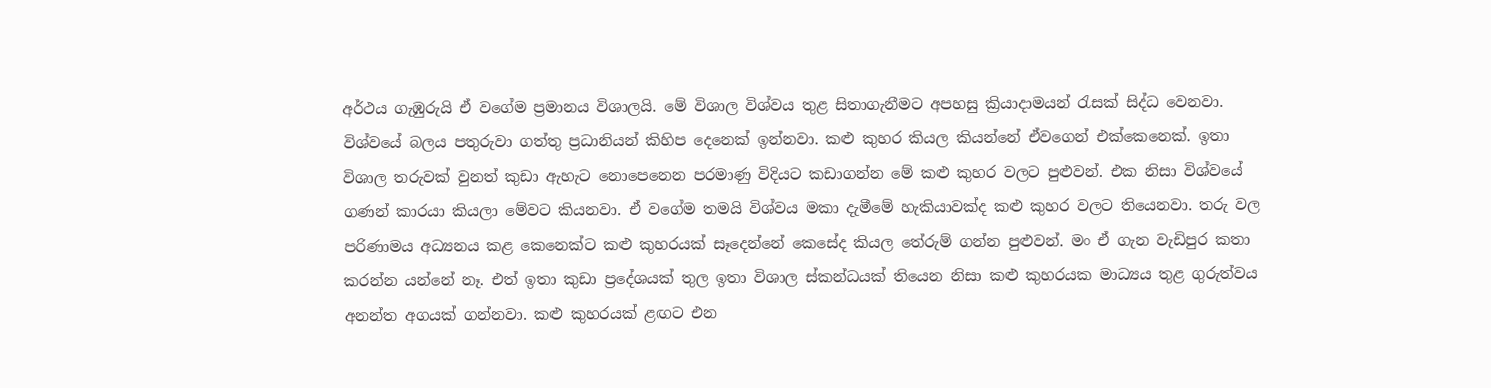අර්ථය ගැඹුරුයි ඒ වගේම ප්‍රමානය විශාලයි. මේ විශාල විශ්වය තුළ සිතාගැනීමට අපහසු ක්‍රියාදාමයන් රැසක් සිද්ධ වෙනවා. විශ්වයේ බලය පතුරුවා ගත්තු ප්‍රධානියන් කිහිප දෙනෙක් ඉන්නවා. කළු කුහර කියල කියන්නේ ඒවගෙන් එක්කෙනෙක්. ඉතා විශාල තරුවක් වුනත් කුඩා ඇහැට නොපෙනෙන පරමාණු විදියට කඩාගන්න මේ කළු කුහර වලට පුළුවන්. එක නිසා විශ්වයේ ගණන් කාරයා කියලා මේවට කියනවා. ඒ වගේම තමයි විශ්වය මකා දැමීමේ හැකියාවක්ද කළු කුහර වලට තියෙනවා. තරු වල පරිණාමය අධ්‍යනය කළ කෙනෙක්ට කළු කුහරයක් සෑදෙන්නේ කෙසේද කියල තේරුම් ගන්න පුළුවන්. මං ඒ ගැන වැඩිපුර කතා කරන්න යන්නේ නෑ. එත් ඉතා කුඩා ප්‍රදේශයක් තුල ඉතා විශාල ස්කන්ධයක් තියෙන නිසා කළු කුහරයක මාධ්‍යය තුළ ගුරුත්වය අනන්ත අගයක් ගන්නවා. කළු කුහරයක් ළඟට එන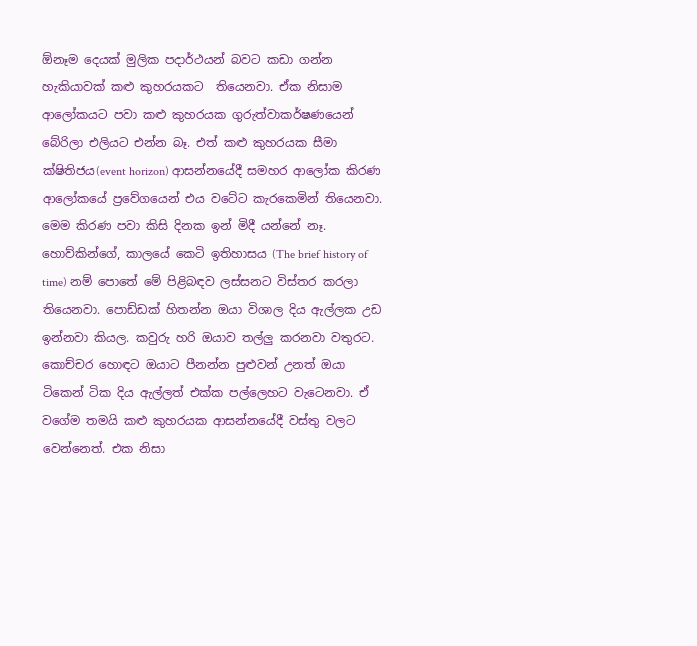ඕනෑම දෙයක් මුලික පදාර්ථයන් බවට කඩා ගන්න හැකියාවක් කළු කුහරයකට  තියෙනවා. ඒක නිසාම ආලෝකයට පවා කළු කුහරයක ගුරුත්වාකර්ෂණයෙන් බේරිලා එලියට එන්න බෑ. එත් කළු කුහරයක සීමා ක්ෂිතිජය(event horizon) ආසන්නයේදී සමහර ආලෝක කිරණ ආලෝකයේ ප්‍රවේගයෙන් එය වටේට කැරකෙමින් තියෙනවා. මෙම කිරණ පවා කිසි දිනක ඉන් මිදී යන්නේ නෑ.  හොව්කින්ගේ, කාලයේ කෙටි ඉතිහාසය (The brief history of time) නම් පොතේ මේ පිළිබඳව ලස්සනට විස්තර කරලා තියෙනවා. පොඩ්ඩක් හිතන්න ඔයා විශාල දිය ඇල්ලක උඩ ඉන්නවා කියල. කවුරු හරි ඔයාව තල්ලු කරනවා වතුරට. කොච්චර හොඳට ඔයාට පීනන්න පුළුවන් උනත් ඔයා ටිකෙන් ටික දිය ඇල්ලත් එක්ක පල්ලෙහට වැටෙනවා. ඒ වගේම තමයි කළු කුහරයක ආසන්නයේදී වස්තු වලට වෙන්නෙත්. එක නිසා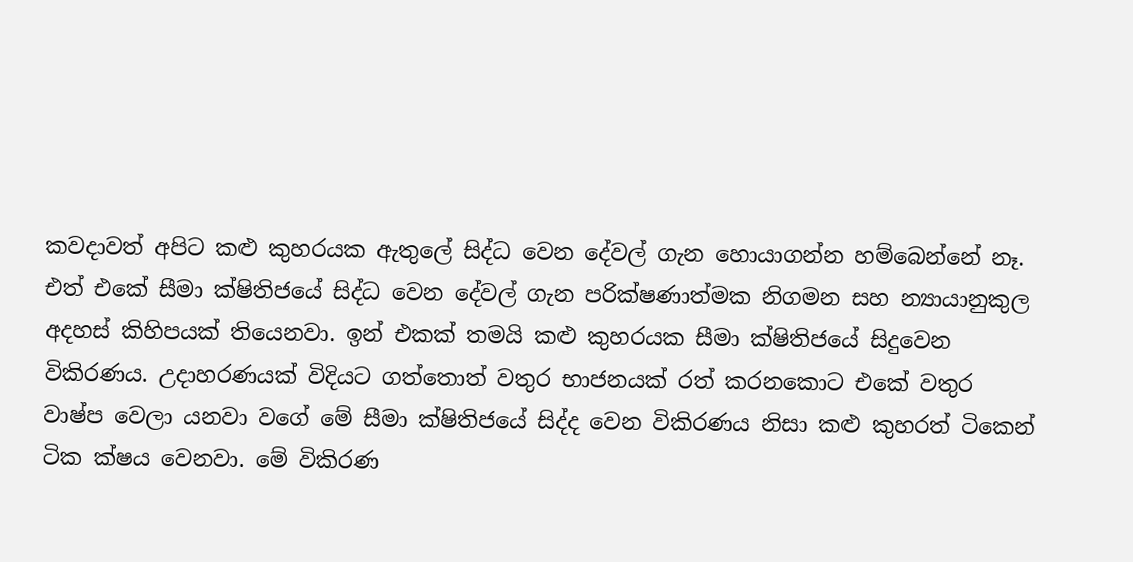කවදාවත් අපිට කළු කුහරයක ඇතුලේ සිද්ධ වෙන දේවල් ගැන හොයාගන්න හම්බෙන්නේ නෑ. එත් එකේ සීමා ක්ෂිතිජයේ සිද්ධ වෙන දේවල් ගැන පරික්ෂණාත්මක නිගමන සහ න්‍යායානුකුල අදහස් කිහිපයක් තියෙනවා. ඉන් එකක් තමයි කළු කුහරයක සීමා ක්ෂිතිජයේ සිදුවෙන විකිරණය. උදාහරණයක් විදියට ගත්තොත් වතුර භාජනයක් රත් කරනකොට එකේ වතුර වාෂ්ප වෙලා යනවා වගේ මේ සීමා ක්ෂිතිජයේ සිද්ද වෙන විකිරණය නිසා කළු කුහරත් ටිකෙන් ටික ක්ෂය වෙනවා. මේ විකිරණ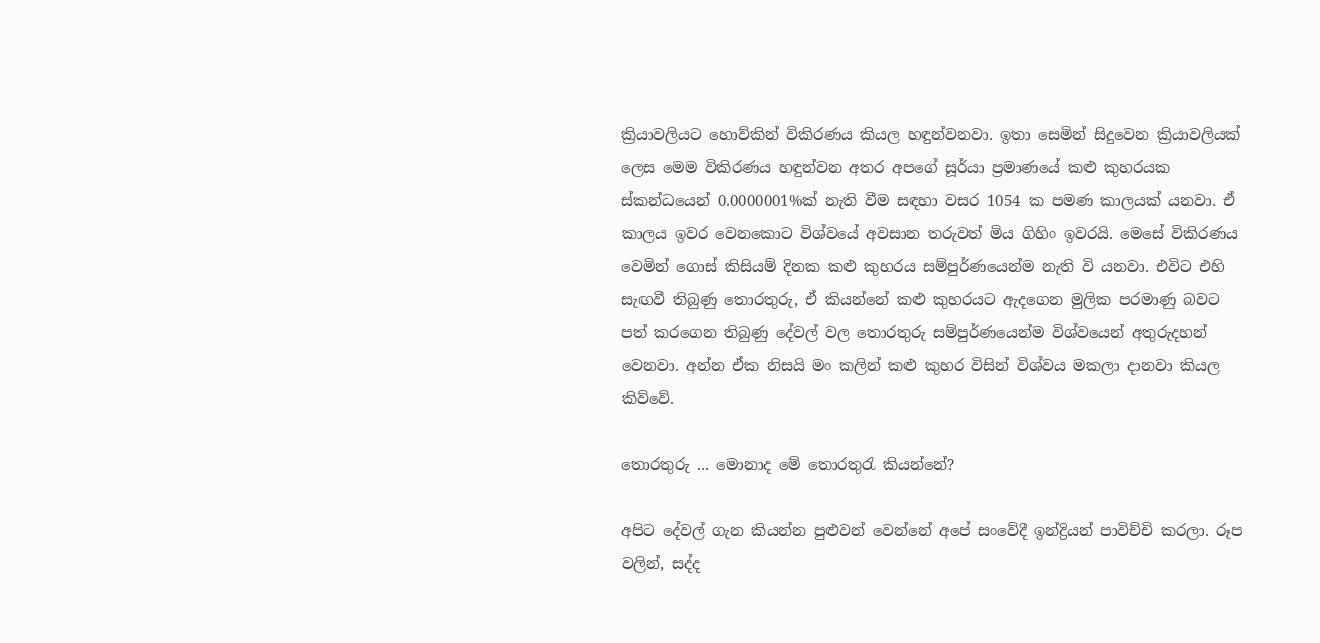ක්‍රියාවලියට හොව්කින් විකිරණය කියල හඳුන්වනවා. ඉතා සෙමින් සිදුවෙන ක්‍රියාවලියක් ලෙස මෙම විකිරණය හඳුන්වන අතර අපගේ සූර්යා ප්‍රමාණයේ කළු කුහරයක ස්කන්ධයෙන් 0.0000001%ක් නැති වීම සඳහා වසර 1054 ක පමණ කාලයක් යනවා. ඒ කාලය ඉවර වෙනකොට විශ්වයේ අවසාන තරුවත් මිය ගිහිං ඉවරයි. මෙසේ විකිරණය වෙමින් ගොස් කිසියම් දිනක කළු කුහරය සම්පුර්ණයෙන්ම නැති වි යනවා. එවිට එහි සැඟවී තිබුණු තොරතුරු, ඒ කියන්නේ කළු කුහරයට ඇදගෙන මුලික පරමාණු බවට පත් කරගෙන තිබුණු දේවල් වල තොරතුරු සම්පුර්ණයෙන්ම විශ්වයෙන් අතුරුදහන් වෙනවා. අන්න ඒක නිසයි මං කලින් කළු කුහර විසින් විශ්වය මකලා දානවා කියල කිව්වේ.

තොරතුරු ... මොනාද මේ තොරතුරැ කියන්නේ?

අපිට දේවල් ගැන කියන්න පුළුවන් වෙන්නේ අපේ සංවේදී ඉන්ද්‍රියන් පාවිච්චි කරලා. රූප වලින්, සද්ද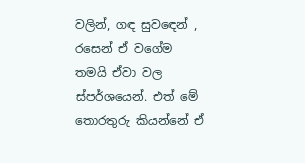වලින්, ගඳ සුවඳෙන් , රසෙන් ඒ වගේම තමයි ඒවා වල ස්පර්ශයෙන්. එත් මේ තොරතුරු කියන්නේ ඒ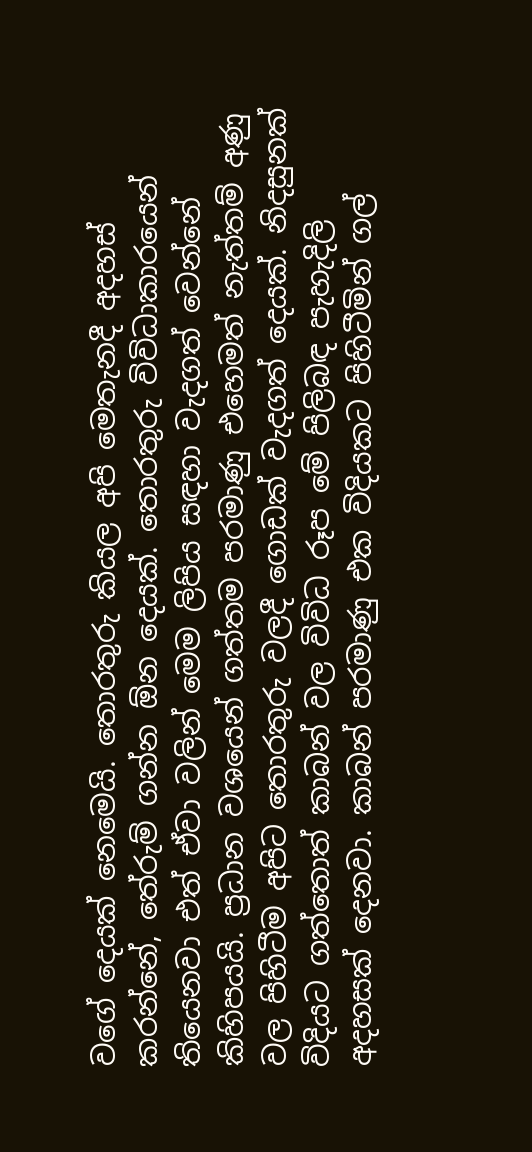වගේ දෙයක් නෙමෙයි. තොරතුරු කියල අපි මෙතැනදී අදහස් කරන්නේ, තේරුම් ගන්න ඕන දෙයක්. තොරතුරු විවිධාකාරයෙන් තියෙනවා එත් ඒවා වලින් මෙම ලිපිය සඳහා වැදගත් වෙන්නේ කිහිපයයි. ප්‍රධාන වශයෙන් ගත්තම පරමාණු එහෙමත් නැත්තම් අණු වල පිහිටීම අපිට තොරතුරු වලදී ගොඩක් වැදගත් දෙයක්. නිදසුනක් විදියට ගත්තොත් කාබන් වල විවිධ රූප මේ පිලිබඳ පැහැදිලි අදහසක් දෙනවා. කාබන් පරමාණු එක විදියකට පිහිටීමින් ගල්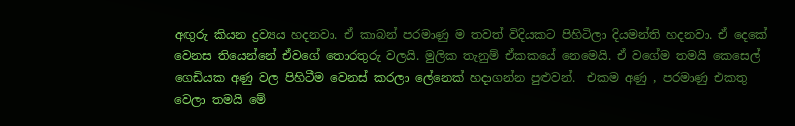අඟුරු කියන ද්‍රව්‍යය හදනවා. ඒ කාබන් පරමාණු ම තවත් විදියකට පිහිටිලා දියමන්ති හදනවා. ඒ දෙකේ වෙනස තියෙන්නේ ඒවගේ තොරතුරු වලයි. මුලික තැනුම් ඒකකයේ නෙමෙයි. ඒ වගේම තමයි කෙසෙල් ගෙඩියක අණු වල පිහිටීම වෙනස් කරලා ලේනෙක් හදාගන්න පුළුවන්.  එකම අණු , පරමාණු එකතු වෙලා තමයි මේ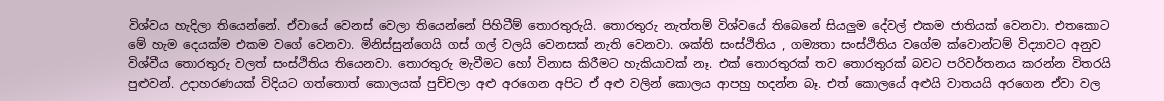විශ්වය හැදිලා තියෙන්නේ. ඒවායේ වෙනස් වෙලා තියෙන්නේ පිහිටීම් තොරතුරුයි. තොරතුරු නැත්තම් විශ්වයේ තිබෙනේ සියලුම දේවල් එකම ජාතියක් වෙනවා. එතකොට මේ හැම දෙයක්ම එකම වගේ වෙනවා. මිනිස්සුන්ගෙයි ගස් ගල් වලයි වෙනසක් නැති වෙනවා. ශක්ති සංස්ථිතිය , ගම්‍යතා සංස්ථිතිය වගේම ක්වොන්ටම් විද්‍යාවට අනුව විශ්වීය තොරතුරු වලත් සංස්ථිතිය තියෙනවා. තොරතුරු මැවීමට හෝ විනාස කිරීමට හැකියාවක් නෑ. එක් තොරතුරක් තව තොරතුරක් බවට පරිවර්තනය කරන්න විතරයි පුළුවන්. උදාහරණයක් විදියට ගත්තොත් කොලයක් පුච්චලා අළු අරගෙන අපිට ඒ අළු වලින් කොලය ආපහු හදන්න බෑ. එත් කොලයේ අළුයි වාතයයි අරගෙන ඒවා වල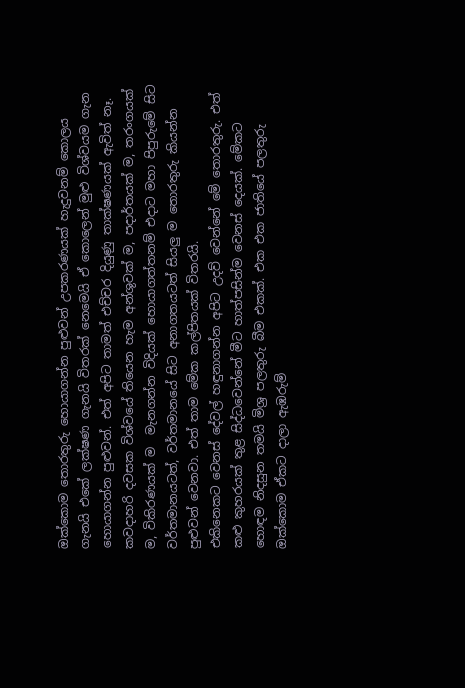ඔක්කොම තොරතුරු හොයාගන්න පුළුවන් උපකරණයක් හැදුවනම් කොලය ගැනයි එකේ ලක්ෂණ ගැනයි විතරක් නෙමෙයි ඒ කොලෙන් මුළු විශ්වයම ගැන   හොයාගන්න පුළුවන්. එත් අපිට තාමත් එච්චර දියුණු තාක්ෂණයක් ඇවිත් නෑ. කවදාහරි දවසක විශ්වයේ තියෙන හැම අන්ශුවක් ම, පදාර්තයක් ම, තරංගයක් ම, විකිරණයක් ම  මැනගන්න විදියක් හොයාගත්තනම් එදාට මහා පිපුරුමේ සිට වර්තමානයටත්, වර්තමානයේ සිට අනාගතයටත් සියලු ම තොරතුරු කියන්න පුළුවන් වෙනවා. එත් තාම මේක කල්පිතයක් විතරයි.
එකිනෙකට වෙනස් දේවල් හඳුනාගන්න අපිට උදව් වෙන්නේ මේ තොරතුරු. එත් කළු කුහරයක් තුළ සිද්ධවෙන්නේ මීට හාත්පසින්ම වෙනස් දෙයක්. මේකට හොඳම නිදසුන තමයි මිශ්‍ර පලතුරු බීම එකක්. එක එක ජාතියේ පලතුරු ඔක්කොම ඒකට දාලා ඇඹරුම්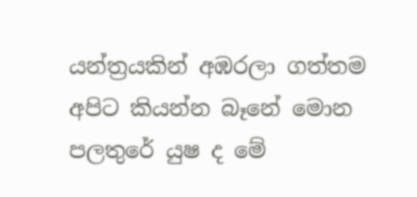යන්ත්‍රයකින් අඹරලා ගත්තම අපිට කියන්න බෑනේ මොන පලතුරේ යුෂ ද මේ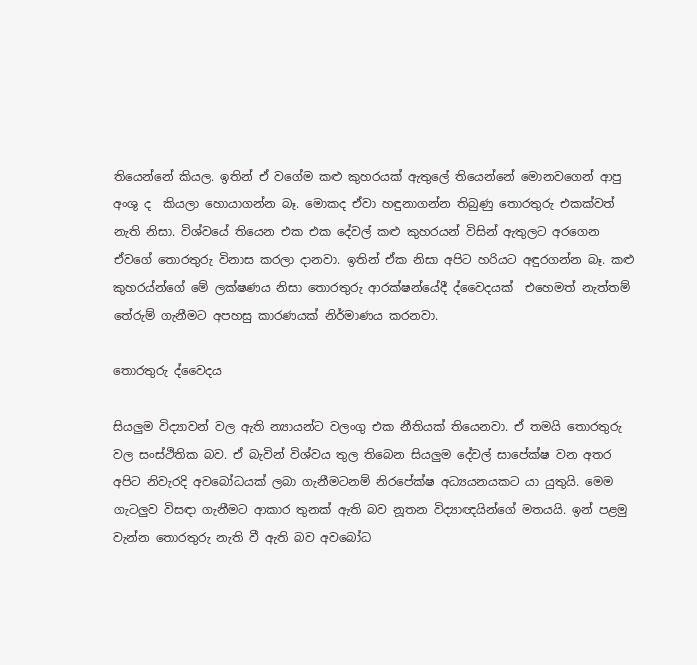තියෙන්නේ කියල. ඉතින් ඒ වගේම කළු කුහරයක් ඇතුලේ තියෙන්නේ මොනවගෙන් ආපු අංශු ද  කියලා හොයාගන්න බෑ. මොකද ඒවා හඳුනාගන්න තිබුණු තොරතුරු එකක්වත් නැති නිසා. විශ්වයේ තියෙන එක එක දේවල් කළු කුහරයන් විසින් ඇතුලට අරගෙන ඒවගේ තොරතුරු විනාස කරලා දානවා. ඉතින් ඒක නිසා අපිට හරියට අඳුරගන්න බෑ. කළු කුහරය්න්ගේ මේ ලක්ෂණය නිසා තොරතුරු ආරක්ෂන්යේදී ද්වෛදයක්  එහෙමත් නැත්තම් තේරුම් ගැනීමට අපහසු කාරණයක් නිර්මාණය කරනවා.

තොරතුරු ද්වෛදය

සියලුම විද්‍යාවන් වල ඇති න්‍යායන්ට වලංගු එක නීතියක් තියෙනවා. ඒ තමයි තොරතුරු වල සංස්ථිතික බව. ඒ බැවින් විශ්වය තුල තිබෙන සියලුම දේවල් සාපේක්ෂ වන අතර අපිට නිවැරදි අවබෝධයක් ලබා ගැනීමටනම් නිරපේක්ෂ අධ්‍යයනයකට යා යුතුයි. මෙම ගැටලුව විසඳා ගැනීමට ආකාර තුනක් ඇති බව නූතන විද්‍යාඥයින්ගේ මතයයි. ඉන් පළමු වැන්න තොරතුරු නැති වී ඇති බව අවබෝධ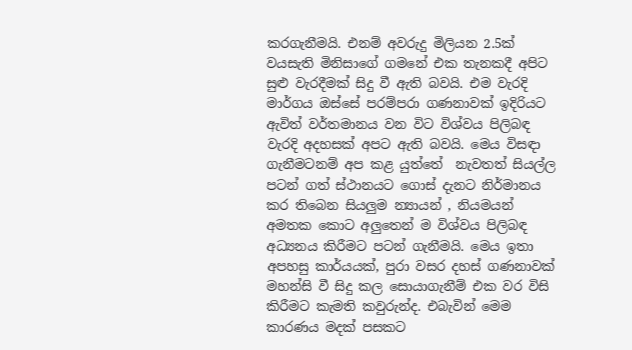කරගැනීමයි. එනම් අවරුදු මිලියන 2.5ක් වයසැති මිනිසාගේ ගමනේ එක තැනකදී අපිට සුළු වැරදීමක් සිදු වී ඇති බවයි. එම වැරදි මාර්ගය ඔස්සේ පරම්පරා ගණනාවක් ඉදිරියට ඇවිත් වර්තමානය වන විට විශ්වය පිලිබඳ වැරදි අදහසක් අපට ඇති බවයි. මෙය විසඳා ගැනීමටනම් අප කළ යුත්තේ  නැවතත් සියල්ල පටන් ගත් ස්ථානයට ගොස් දැනට නිර්මානය කර තිබෙන සියලුම න්‍යායන් , නියමයන් අමතක කොට අලුතෙන් ම විශ්වය පිලිබඳ අධ්‍යනය කිරීමට පටන් ගැනීමයි. මෙය ඉතා අපහසු කාර්යයක්, පුරා වසර දහස් ගණනාවක් මහන්සි වී සිදු කල සොයාගැනීම් එක වර විසි කිරීමට කැමති කවුරුන්ද. එබැවින් මෙම කාරණය මදක් පසකට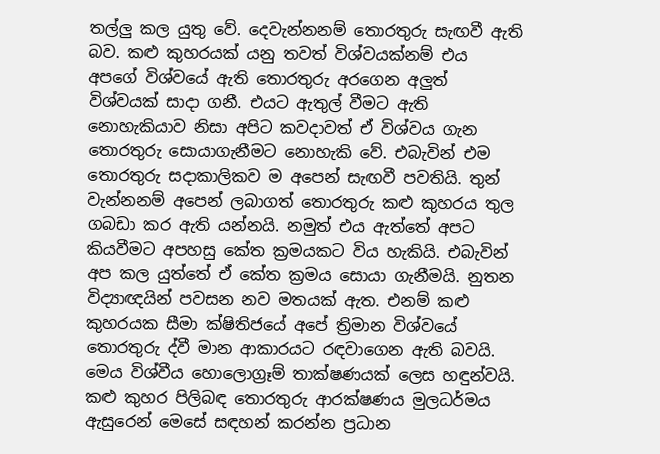තල්ලු කල යුතු වේ. දෙවැන්නනම් තොරතුරු සැඟවී ඇති බව. කළු කුහරයක් යනු තවත් විශ්වයක්නම් එය අපගේ විශ්වයේ ඇති තොරතුරු අරගෙන අලුත් විශ්වයක් සාදා ගනී. එයට ඇතුල් වීමට ඇති නොහැකියාව නිසා අපිට කවදාවත් ඒ විශ්වය ගැන තොරතුරු සොයාගැනීමට නොහැකි වේ. එබැවින් එම තොරතුරු සදාකාලිකව ම අපෙන් සැඟවී පවතියි. තුන් වැන්නනම් අපෙන් ලබාගත් තොරතුරු කළු කුහරය තුල ගබඩා කර ඇති යන්නයි. නමුත් එය ඇත්තේ අපට කියවීමට අපහසු කේත ක්‍රමයකට විය හැකියි. එබැවින් අප කල යුත්තේ ඒ කේත ක්‍රමය සොයා ගැනීමයි. නුතන විද්‍යාඥයින් පවසන නව මතයක් ඇත. එනම් කළු කුහරයක සීමා ක්ෂිතිජයේ අපේ ත්‍රිමාන විශ්වයේ තොරතුරු ද්වී මාන ආකාරයට රඳවාගෙන ඇති බවයි. මෙය විශ්වීය හොලොග්‍රෑම් තාක්ෂණයක් ලෙස හඳුන්වයි.
කළු කුහර පිලිබඳ තොරතුරු ආරක්ෂණය මුලධර්මය ඇසුරෙන් මෙසේ සඳහන් කරන්න ප්‍රධාන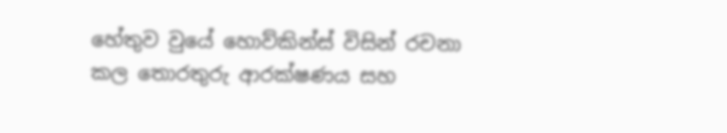හේතුව වුයේ හොව්කින්ස් විසින් රචනා කල තොරතුරු ආරක්ෂණය සහ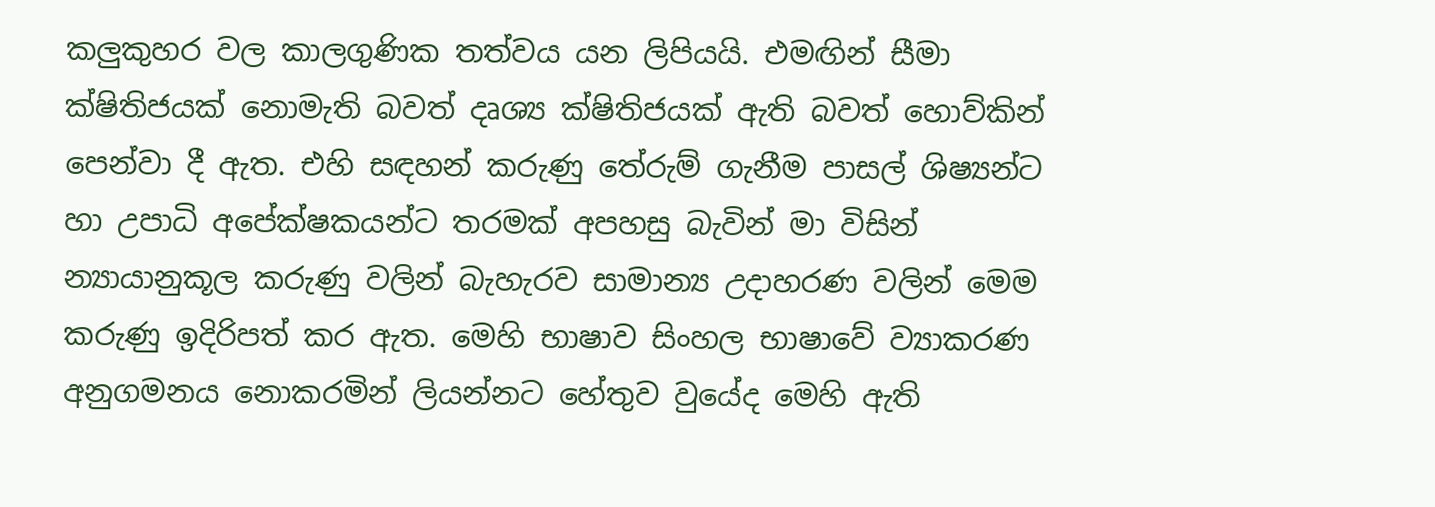කලුකුහර වල කාලගුණික තත්වය යන ලිපියයි. එමඟින් සීමා ක්ෂිතිජයක් නොමැති බවත් දෘශ්‍ය ක්ෂිතිජයක් ඇති බවත් හොව්කින් පෙන්වා දී ඇත. එහි සඳහන් කරුණු තේරුම් ගැනීම පාසල් ශිෂ්‍යන්ට හා උපාධි අපේක්ෂකයන්ට තරමක් අපහසු බැවින් මා විසින් න්‍යායානුකූල කරුණු වලින් බැහැරව සාමාන්‍ය උදාහරණ වලින් මෙම කරුණු ඉදිරිපත් කර ඇත. මෙහි භාෂාව සිංහල භාෂාවේ ව්‍යාකරණ අනුගමනය නොකරමින් ලියන්නට හේතුව වුයේද මෙහි ඇති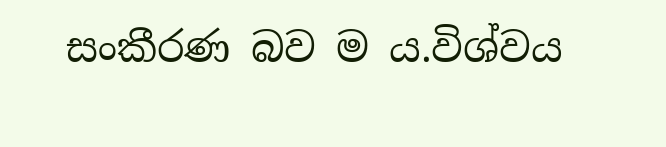සංකීරණ බව ම ය.විශ්වය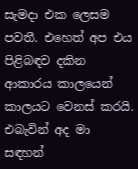සැමදා එක ලෙසම පවතී. එහෙත් අප එය පිළිබඳව දකින ආකාරය කාලයෙන් කාලයට වෙනස් කරයි. එබැවින් අද මා සඳහන්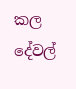කල දේවල්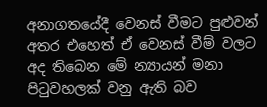අනාගතයේදී වෙනස් වීමට පුළුවන් අතර එහෙත් ඒ වෙනස් වීම් වලට අද තිබෙන මේ න්‍යායන් මනා පිටුවහලක් වනු ඇති බව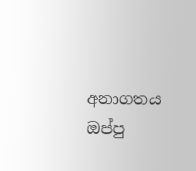අනාගතය ඔප්පු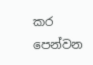කර පෙන්වන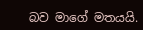බව මාගේ මතයයි.